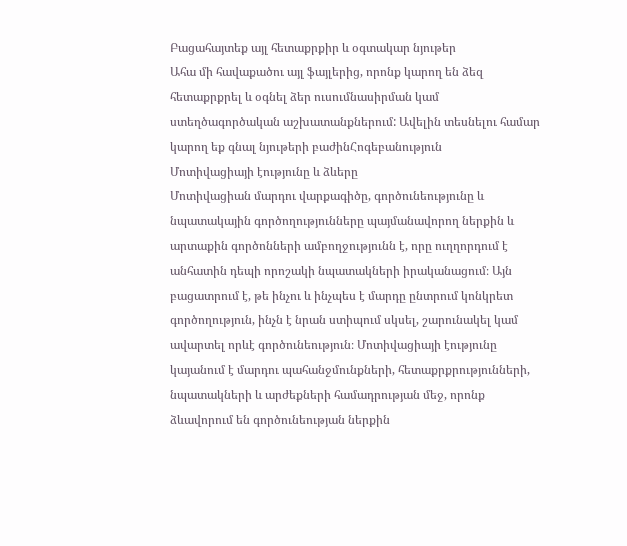Բացահայտեք այլ հետաքրքիր և օգտակար նյութեր
Ահա մի հավաքածու այլ ֆայլերից, որոնք կարող են ձեզ հետաքրքրել և օգնել ձեր ուսումնասիրման կամ ստեղծագործական աշխատանքներում: Ավելին տեսնելու համար կարող եք գնալ նյութերի բաժինՀոգեբանություն
Մոտիվացիայի էությունը և ձևերը
Մոտիվացիան մարդու վարքագիծը, գործունեությունը և նպատակային գործողությունները պայմանավորող ներքին և արտաքին գործոնների ամբողջությունն է, որը ուղղորդում է անհատին դեպի որոշակի նպատակների իրականացում։ Այն բացատրում է, թե ինչու և ինչպես է մարդը ընտրում կոնկրետ գործողություն, ինչն է նրան ստիպում սկսել, շարունակել կամ ավարտել որևէ գործունեություն։ Մոտիվացիայի էությունը կայանում է մարդու պահանջմունքների, հետաքրքրությունների, նպատակների և արժեքների համադրության մեջ, որոնք ձևավորում են գործունեության ներքին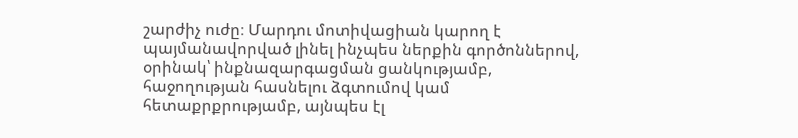շարժիչ ուժը։ Մարդու մոտիվացիան կարող է պայմանավորված լինել ինչպես ներքին գործոններով, օրինակ՝ ինքնազարգացման ցանկությամբ, հաջողության հասնելու ձգտումով կամ հետաքրքրությամբ, այնպես էլ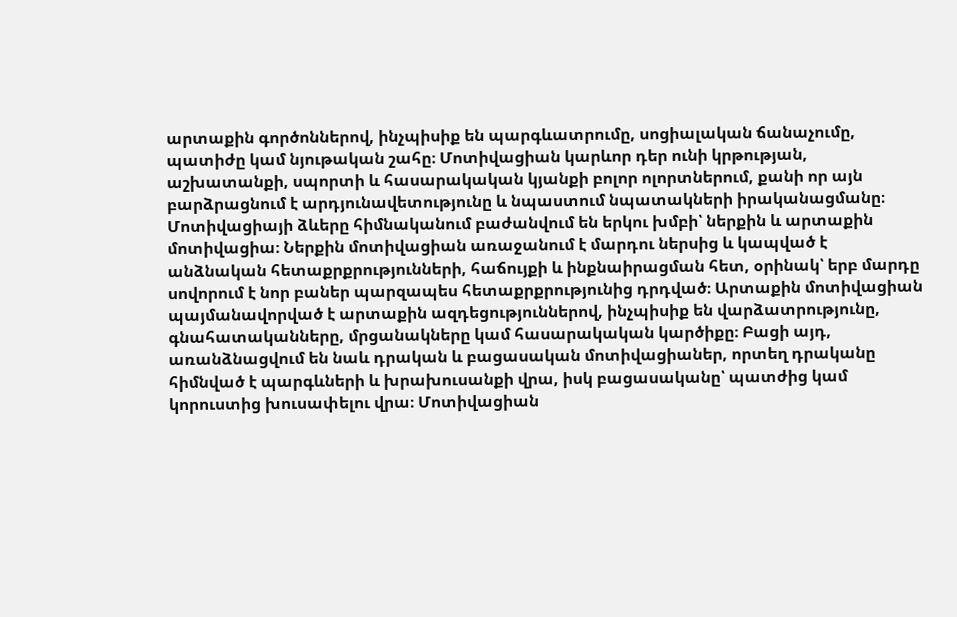արտաքին գործոններով, ինչպիսիք են պարգևատրումը, սոցիալական ճանաչումը, պատիժը կամ նյութական շահը։ Մոտիվացիան կարևոր դեր ունի կրթության, աշխատանքի, սպորտի և հասարակական կյանքի բոլոր ոլորտներում, քանի որ այն բարձրացնում է արդյունավետությունը և նպաստում նպատակների իրականացմանը։ Մոտիվացիայի ձևերը հիմնականում բաժանվում են երկու խմբի՝ ներքին և արտաքին մոտիվացիա։ Ներքին մոտիվացիան առաջանում է մարդու ներսից և կապված է անձնական հետաքրքրությունների, հաճույքի և ինքնաիրացման հետ, օրինակ՝ երբ մարդը սովորում է նոր բաներ պարզապես հետաքրքրությունից դրդված։ Արտաքին մոտիվացիան պայմանավորված է արտաքին ազդեցություններով, ինչպիսիք են վարձատրությունը, գնահատականները, մրցանակները կամ հասարակական կարծիքը։ Բացի այդ, առանձնացվում են նաև դրական և բացասական մոտիվացիաներ, որտեղ դրականը հիմնված է պարգևների և խրախուսանքի վրա, իսկ բացասականը՝ պատժից կամ կորուստից խուսափելու վրա։ Մոտիվացիան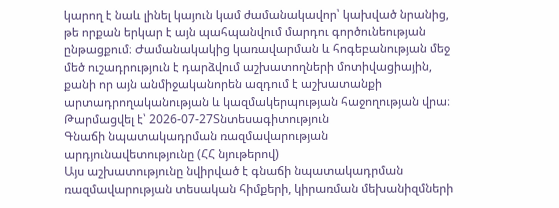կարող է նաև լինել կայուն կամ ժամանակավոր՝ կախված նրանից, թե որքան երկար է այն պահպանվում մարդու գործունեության ընթացքում։ Ժամանակակից կառավարման և հոգեբանության մեջ մեծ ուշադրություն է դարձվում աշխատողների մոտիվացիային, քանի որ այն անմիջականորեն ազդում է աշխատանքի արտադրողականության և կազմակերպության հաջողության վրա։
Թարմացվել է՝ 2026-07-27Տնտեսագիտություն
Գնաճի նպատակադրման ռազմավարության արդյունավետությունը (ՀՀ նյութերով)
Այս աշխատությունը նվիրված է գնաճի նպատակադրման ռազմավարության տեսական հիմքերի, կիրառման մեխանիզմների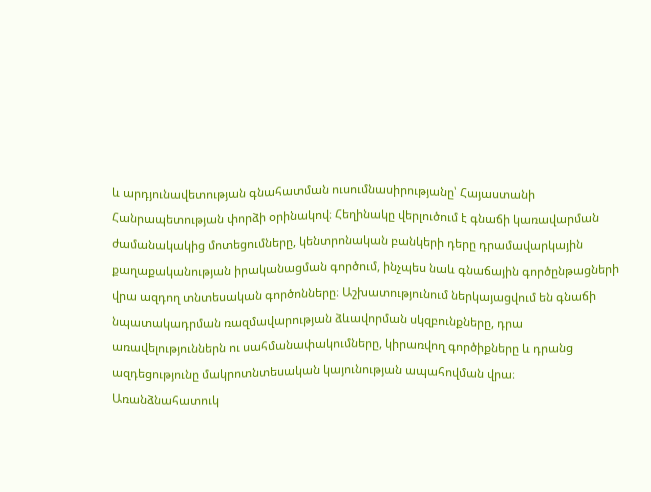և արդյունավետության գնահատման ուսումնասիրությանը՝ Հայաստանի Հանրապետության փորձի օրինակով։ Հեղինակը վերլուծում է գնաճի կառավարման ժամանակակից մոտեցումները, կենտրոնական բանկերի դերը դրամավարկային քաղաքականության իրականացման գործում, ինչպես նաև գնաճային գործընթացների վրա ազդող տնտեսական գործոնները։ Աշխատությունում ներկայացվում են գնաճի նպատակադրման ռազմավարության ձևավորման սկզբունքները, դրա առավելություններն ու սահմանափակումները, կիրառվող գործիքները և դրանց ազդեցությունը մակրոտնտեսական կայունության ապահովման վրա։ Առանձնահատուկ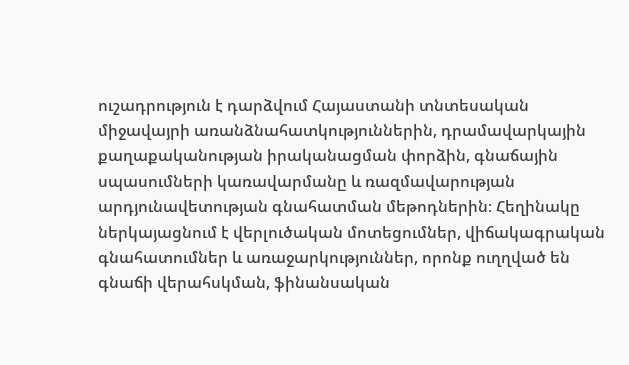ուշադրություն է դարձվում Հայաստանի տնտեսական միջավայրի առանձնահատկություններին, դրամավարկային քաղաքականության իրականացման փորձին, գնաճային սպասումների կառավարմանը և ռազմավարության արդյունավետության գնահատման մեթոդներին։ Հեղինակը ներկայացնում է վերլուծական մոտեցումներ, վիճակագրական գնահատումներ և առաջարկություններ, որոնք ուղղված են գնաճի վերահսկման, ֆինանսական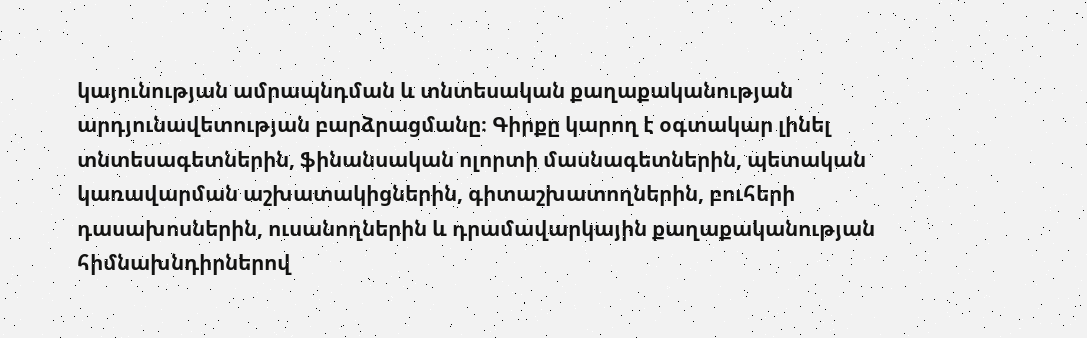կայունության ամրապնդման և տնտեսական քաղաքականության արդյունավետության բարձրացմանը։ Գիրքը կարող է օգտակար լինել տնտեսագետներին, ֆինանսական ոլորտի մասնագետներին, պետական կառավարման աշխատակիցներին, գիտաշխատողներին, բուհերի դասախոսներին, ուսանողներին և դրամավարկային քաղաքականության հիմնախնդիրներով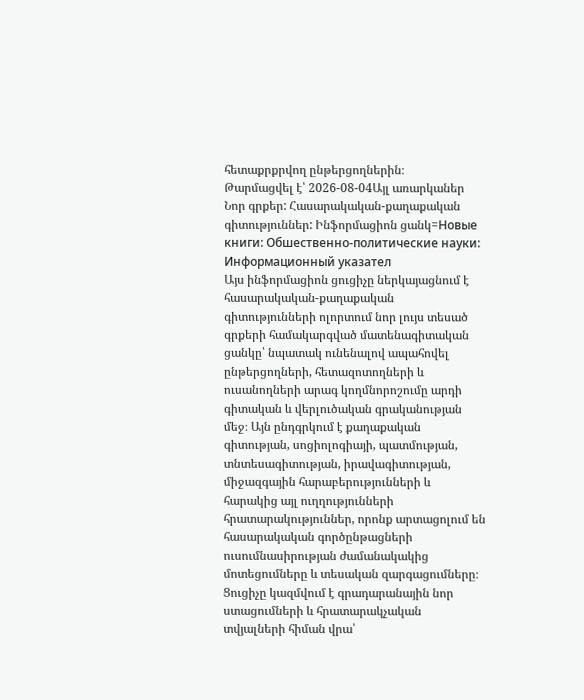հետաքրքրվող ընթերցողներին։
Թարմացվել է՝ 2026-08-04Այլ առարկաներ
Նոր գրքեր: Հասարակական-քաղաքական գիտություններ: Ինֆորմացիոն ցանկ=Новые книги: Обшественно-политические науки: Информационный указател
Այս ինֆորմացիոն ցուցիչը ներկայացնում է հասարակական-քաղաքական գիտությունների ոլորտում նոր լույս տեսած գրքերի համակարգված մատենագիտական ցանկը՝ նպատակ ունենալով ապահովել ընթերցողների, հետազոտողների և ուսանողների արագ կողմնորոշումը արդի գիտական և վերլուծական գրականության մեջ։ Այն ընդգրկում է քաղաքական գիտության, սոցիոլոգիայի, պատմության, տնտեսագիտության, իրավագիտության, միջազգային հարաբերությունների և հարակից այլ ուղղությունների հրատարակություններ, որոնք արտացոլում են հասարակական գործընթացների ուսումնասիրության ժամանակակից մոտեցումները և տեսական զարգացումները։ Ցուցիչը կազմվում է գրադարանային նոր ստացումների և հրատարակչական տվյալների հիման վրա՝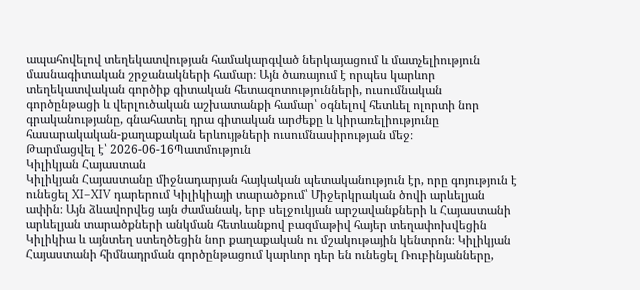ապահովելով տեղեկատվության համակարգված ներկայացում և մատչելիություն մասնագիտական շրջանակների համար։ Այն ծառայում է որպես կարևոր տեղեկատվական գործիք գիտական հետազոտությունների, ուսումնական գործընթացի և վերլուծական աշխատանքի համար՝ օգնելով հետևել ոլորտի նոր գրականությանը, գնահատել դրա գիտական արժեքը և կիրառելիությունը հասարակական-քաղաքական երևույթների ուսումնասիրության մեջ։
Թարմացվել է՝ 2026-06-16Պատմություն
Կիլիկյան Հայաստան
Կիլիկյան Հայաստանը միջնադարյան հայկական պետականություն էր, որը գոյություն է ունեցել XI–XIV դարերում Կիլիկիայի տարածքում՝ Միջերկրական ծովի արևելյան ափին։ Այն ձևավորվեց այն ժամանակ, երբ սելջուկյան արշավանքների և Հայաստանի արևելյան տարածքների անկման հետևանքով բազմաթիվ հայեր տեղափոխվեցին Կիլիկիա և այնտեղ ստեղծեցին նոր քաղաքական ու մշակութային կենտրոն։ Կիլիկյան Հայաստանի հիմնադրման գործընթացում կարևոր դեր են ունեցել Ռուբինյանները,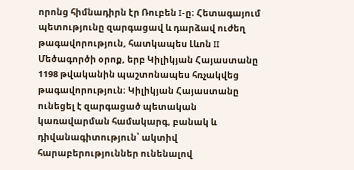որոնց հիմնադիրն էր Ռուբեն I-ը։ Հետագայում պետությունը զարգացավ և դարձավ ուժեղ թագավորություն, հատկապես Լևոն II Մեծագործի օրոք, երբ Կիլիկյան Հայաստանը 1198 թվականին պաշտոնապես հռչակվեց թագավորություն։ Կիլիկյան Հայաստանը ունեցել է զարգացած պետական կառավարման համակարգ, բանակ և դիվանագիտություն՝ ակտիվ հարաբերություններ ունենալով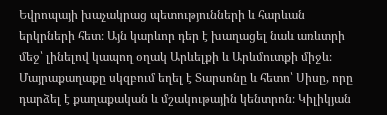Եվրոպայի խաչակրաց պետությունների և հարևան երկրների հետ։ Այն կարևոր դեր է խաղացել նաև առևտրի մեջ՝ լինելով կապող օղակ Արևելքի և Արևմուտքի միջև։ Մայրաքաղաքը սկզբում եղել է Տարսոնը և հետո՝ Սիսը, որը դարձել է քաղաքական և մշակութային կենտրոն։ Կիլիկյան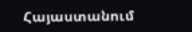Հայաստանում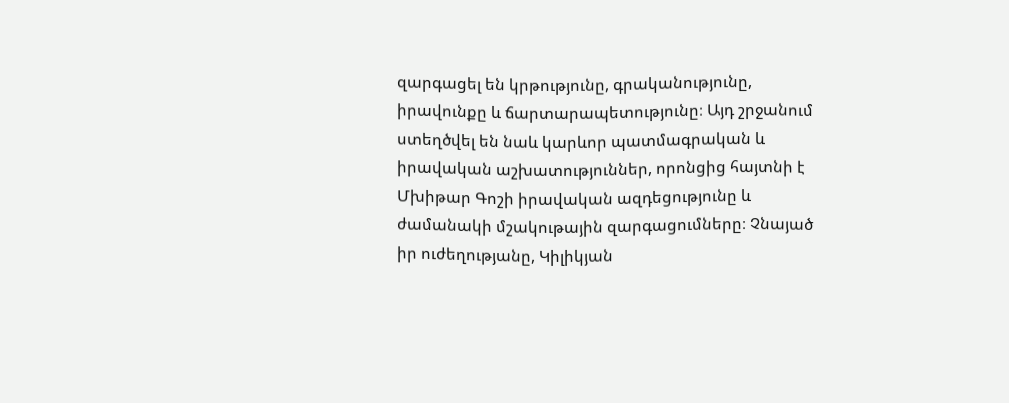զարգացել են կրթությունը, գրականությունը, իրավունքը և ճարտարապետությունը։ Այդ շրջանում ստեղծվել են նաև կարևոր պատմագրական և իրավական աշխատություններ, որոնցից հայտնի է Մխիթար Գոշի իրավական ազդեցությունը և ժամանակի մշակութային զարգացումները։ Չնայած իր ուժեղությանը, Կիլիկյան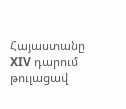Հայաստանը XIV դարում թուլացավ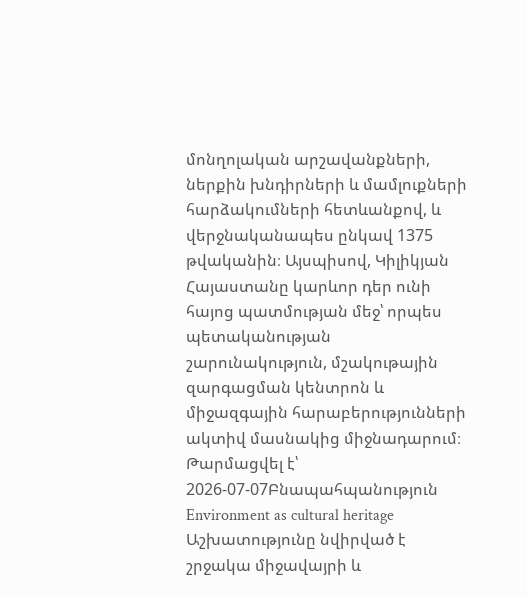մոնղոլական արշավանքների, ներքին խնդիրների և մամլուքների հարձակումների հետևանքով, և վերջնականապես ընկավ 1375 թվականին։ Այսպիսով, Կիլիկյան Հայաստանը կարևոր դեր ունի հայոց պատմության մեջ՝ որպես պետականության շարունակություն, մշակութային զարգացման կենտրոն և միջազգային հարաբերությունների ակտիվ մասնակից միջնադարում։
Թարմացվել է՝ 2026-07-07Բնապահպանություն
Environment as cultural heritage
Աշխատությունը նվիրված է շրջակա միջավայրի և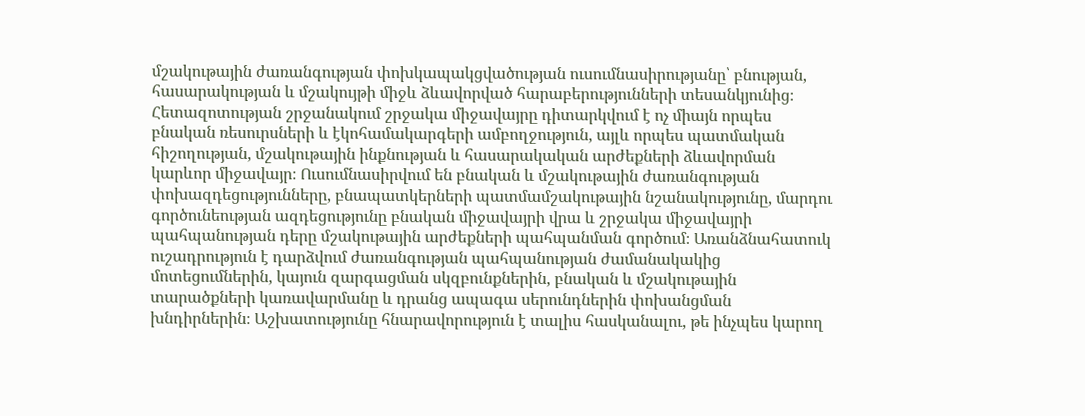մշակութային ժառանգության փոխկապակցվածության ուսումնասիրությանը՝ բնության, հասարակության և մշակույթի միջև ձևավորված հարաբերությունների տեսանկյունից։ Հետազոտության շրջանակում շրջակա միջավայրը դիտարկվում է ոչ միայն որպես բնական ռեսուրսների և էկոհամակարգերի ամբողջություն, այլև որպես պատմական հիշողության, մշակութային ինքնության և հասարակական արժեքների ձևավորման կարևոր միջավայր։ Ուսումնասիրվում են բնական և մշակութային ժառանգության փոխազդեցությունները, բնապատկերների պատմամշակութային նշանակությունը, մարդու գործունեության ազդեցությունը բնական միջավայրի վրա և շրջակա միջավայրի պահպանության դերը մշակութային արժեքների պահպանման գործում։ Առանձնահատուկ ուշադրություն է դարձվում ժառանգության պահպանության ժամանակակից մոտեցումներին, կայուն զարգացման սկզբունքներին, բնական և մշակութային տարածքների կառավարմանը և դրանց ապագա սերունդներին փոխանցման խնդիրներին։ Աշխատությունը հնարավորություն է տալիս հասկանալու, թե ինչպես կարող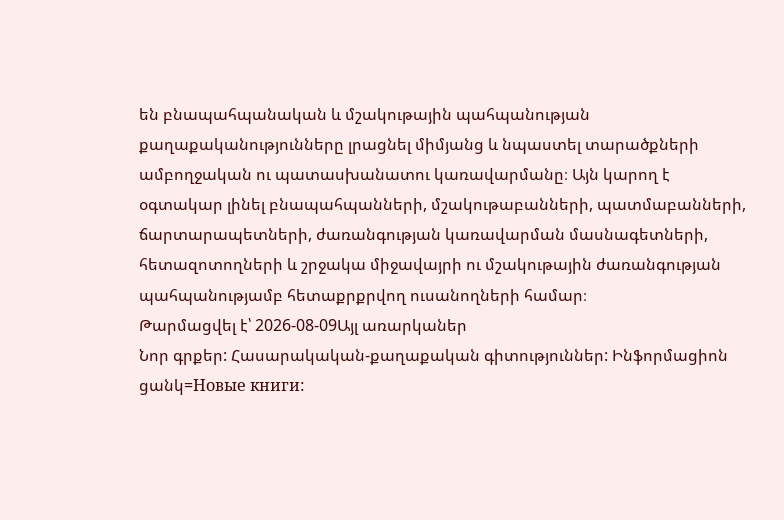են բնապահպանական և մշակութային պահպանության քաղաքականությունները լրացնել միմյանց և նպաստել տարածքների ամբողջական ու պատասխանատու կառավարմանը։ Այն կարող է օգտակար լինել բնապահպանների, մշակութաբանների, պատմաբանների, ճարտարապետների, ժառանգության կառավարման մասնագետների, հետազոտողների և շրջակա միջավայրի ու մշակութային ժառանգության պահպանությամբ հետաքրքրվող ուսանողների համար։
Թարմացվել է՝ 2026-08-09Այլ առարկաներ
Նոր գրքեր: Հասարակական-քաղաքական գիտություններ: Ինֆորմացիոն ցանկ=Новые книги: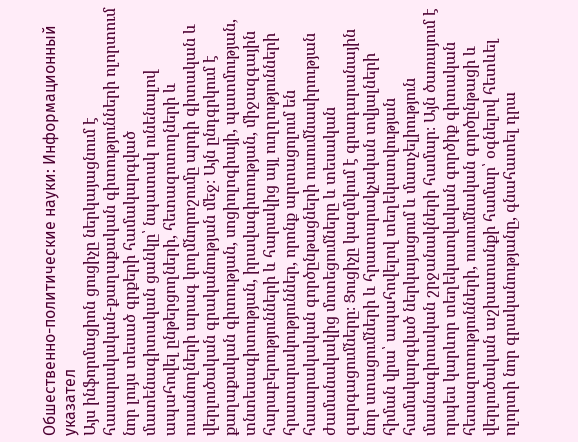Обшественно-политические науки: Информационный указател
Այս ինֆորմացիոն ցուցիչը ներկայացնում է հասարակական-քաղաքական գիտությունների ոլորտում նոր լույս տեսած գրքերի համակարգված մատենագիտական ցանկը՝ նպատակ ունենալով ապահովել ընթերցողների, հետազոտողների և ուսանողների արագ կողմնորոշումը արդի գիտական և վերլուծական գրականության մեջ։ Այն ընդգրկում է քաղաքական գիտության, սոցիոլոգիայի, պատմության, տնտեսագիտության, իրավագիտության, միջազգային հարաբերությունների և հարակից այլ ուղղությունների հրատարակություններ, որոնք արտացոլում են հասարակական գործընթացների ուսումնասիրության ժամանակակից մոտեցումները և տեսական զարգացումները։ Ցուցիչը կազմվում է գրադարանային նոր ստացումների և հրատարակչական տվյալների հիման վրա՝ ապահովելով տեղեկատվության համակարգված ներկայացում և մատչելիություն մասնագիտական շրջանակների համար։ Այն ծառայում է որպես կարևոր տեղեկատվական գործիք գիտական հետազոտությունների, ուսումնական գործընթացի և վերլուծական աշխատանքի համար՝ օգնելով հետևել ոլորտի նոր գրականությանը, գնահատել դրա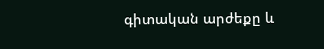գիտական արժեքը և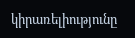կիրառելիությունը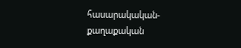հասարակական-քաղաքական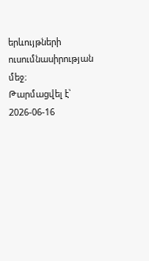երևույթների ուսումնասիրության մեջ։
Թարմացվել է՝ 2026-06-16